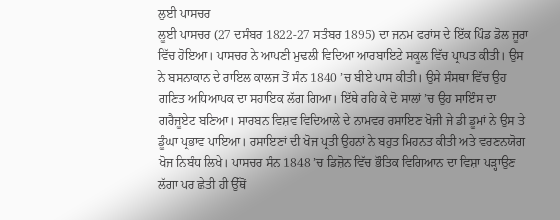ਲੁਈ ਪਾਸਚਰ
ਲੂਈ ਪਾਸਚਰ (27 ਦਸੰਬਰ 1822-27 ਸਤੰਬਰ 1895) ਦਾ ਜਨਮ ਫਰਾਂਸ ਦੇ ਇੱਕ ਪਿੰਡ ਡੋਲ ਜੂਰਾ ਵਿੱਚ ਹੋਇਆ। ਪਾਸਚਰ ਨੇ ਆਪਣੀ ਮੁਢਲੀ ਵਿਦਿਆ ਆਰਬਾਇਟੇ ਸਕੂਲ ਵਿੱਚ ਪ੍ਰਾਪਤ ਕੀਤੀ। ਉਸ ਨੇ ਬਸਨਾਕਾਨ ਦੇ ਰਾਇਲ ਕਾਲਜ ਤੋਂ ਸੰਨ 1840 ’ਚ ਬੀਏ ਪਾਸ ਕੀਤੀ। ਉਸੇ ਸੰਸਥਾ ਵਿੱਚ ਉਹ ਗਣਿਤ ਅਧਿਆਪਕ ਦਾ ਸਹਾਇਕ ਲੱਗ ਗਿਆ। ਇੱਥੇ ਰਹਿ ਕੇ ਦੋ ਸਾਲਾਂ ’ਚ ਉਹ ਸਾਇੰਸ ਦਾ ਗਰੈਜੂਏਟ ਬਣਿਆ। ਸਾਰਬਨ ਵਿਸ਼ਵ ਵਿਦਿਆਲੇ ਦੇ ਨਾਮਵਰ ਰਸਾਇਣ ਖੋਜੀ ਜੇ ਡੀ ਡੂਮਾਂ ਨੇ ਉਸ ਤੇ ਡੂੰਘਾ ਪ੍ਰਭਾਵ ਪਾਇਆ। ਰਸਾਇਣਾਂ ਦੀ ਖੋਜ ਪ੍ਰਤੀ ਉਹਨਾਂ ਨੇ ਬਹੁਤ ਮਿਹਨਤ ਕੀਤੀ ਅਤੇ ਵਰਣਨਯੋਗ ਖੋਜ ਨਿਬੰਧ ਲਿਖੇ। ਪਾਸਚਰ ਸੰਨ 1848 ’ਚ ਡਿਜ਼ੋਨ ਵਿੱਚ ਭੌਤਿਕ ਵਿਗਿਆਨ ਦਾ ਵਿਸ਼ਾ ਪੜ੍ਹਾਉਣ ਲੱਗਾ ਪਰ ਛੇਤੀ ਹੀ ਉੱਥੋਂ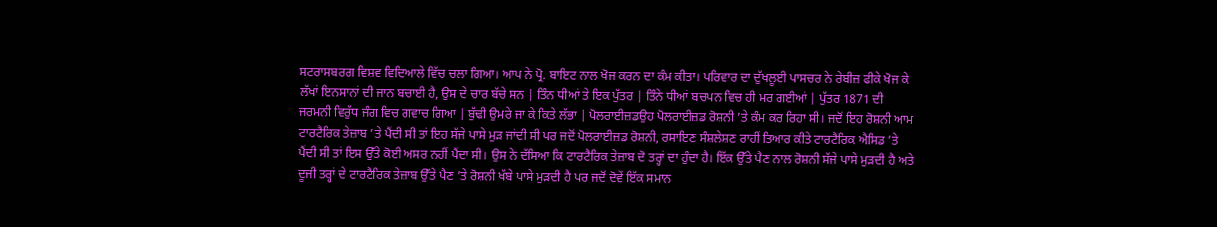ਸਟਰਾਸਬਰਗ ਵਿਸ਼ਵ ਵਿਦਿਆਲੇ ਵਿੱਚ ਚਲਾ ਗਿਆ। ਆਪ ਨੇ ਪ੍ਰੋ. ਬਾਇਟ ਨਾਲ ਖੋਜ ਕਰਨ ਦਾ ਕੰਮ ਕੀਤਾ। ਪਰਿਵਾਰ ਦਾ ਦੁੱਖਲੂਈ ਪਾਸਚਰ ਨੇ ਰੇਬੀਜ਼ ਫੀਕੇ ਖੋਜ ਕੇ ਲੱਖਾਂ ਇਨਸਾਨਾਂ ਦੀ ਜਾਨ ਬਚਾਈ ਹੈ, ਉਸ ਦੇ ਚਾਰ ਬੱਚੇ ਸਨ | ਤਿੰਨ ਧੀਆਂ ਤੇ ਇਕ ਪੁੱਤਰ | ਤਿੰਨੇ ਧੀਆਂ ਬਚਪਨ ਵਿਚ ਹੀ ਮਰ ਗਈਆਂ | ਪੁੱਤਰ 1871 ਦੀ ਜਰਮਨੀ ਵਿਰੁੱਧ ਜੰਗ ਵਿਚ ਗਵਾਚ ਗਿਆ | ਬੁੱਢੀ ਉਮਰੇ ਜਾ ਕੇ ਕਿਤੇ ਲੱਭਾ | ਪੋਲਰਾਈਜ਼ਡਉਹ ਪੋਲਰਾਈਜ਼ਡ ਰੋਸ਼ਨੀ ’ਤੇ ਕੰਮ ਕਰ ਰਿਹਾ ਸੀ। ਜਦੋਂ ਇਹ ਰੋਸ਼ਨੀ ਆਮ ਟਾਰਟੈਰਿਕ ਤੇਜ਼ਾਬ ’ਤੇ ਪੈਂਦੀ ਸੀ ਤਾਂ ਇਹ ਸੱਜੇ ਪਾਸੇ ਮੁੜ ਜਾਂਦੀ ਸੀ ਪਰ ਜਦੋਂ ਪੋਲਰਾਈਜ਼ਡ ਰੋਸ਼ਨੀ, ਰਸਾਇਣ ਸੰਸ਼ਲੇਸ਼ਣ ਰਾਹੀਂ ਤਿਆਰ ਕੀਤੇ ਟਾਰਟੈਰਿਕ ਐਸਿਡ ’ਤੇ ਪੈਂਦੀ ਸੀ ਤਾਂ ਇਸ ਉੱਤੇ ਕੋਈ ਅਸਰ ਨਹੀਂ ਪੈਂਦਾ ਸੀ। ਉਸ ਨੇ ਦੱਸਿਆ ਕਿ ਟਾਰਟੈਰਿਕ ਤੇਜ਼ਾਬ ਦੋ ਤਰ੍ਹਾਂ ਦਾ ਹੁੰਦਾ ਹੈ। ਇੱਕ ਉੱਤੇ ਪੈਣ ਨਾਲ ਰੋਸ਼ਨੀ ਸੱਜੇ ਪਾਸੇ ਮੁੜਦੀ ਹੈ ਅਤੇ ਦੂਜੀ ਤਰ੍ਹਾਂ ਦੇ ਟਾਰਟੈਰਿਕ ਤੇਜ਼ਾਬ ਉੱਤੇ ਪੈਣ ’ਤੇ ਰੋਸ਼ਨੀ ਖੱਬੇ ਪਾਸੇ ਮੁੜਦੀ ਹੈ ਪਰ ਜਦੋਂ ਦੋਵੇਂ ਇੱਕ ਸਮਾਨ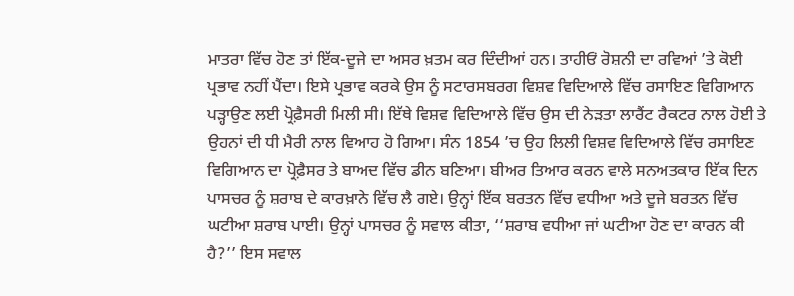ਮਾਤਰਾ ਵਿੱਚ ਹੋਣ ਤਾਂ ਇੱਕ-ਦੂਜੇ ਦਾ ਅਸਰ ਖ਼ਤਮ ਕਰ ਦਿੰਦੀਆਂ ਹਨ। ਤਾਹੀਓਂ ਰੋਸ਼ਨੀ ਦਾ ਰਵਿਆਂ ’ਤੇ ਕੋਈ ਪ੍ਰਭਾਵ ਨਹੀਂ ਪੈਂਦਾ। ਇਸੇ ਪ੍ਰਭਾਵ ਕਰਕੇ ਉਸ ਨੂੰ ਸਟਾਰਸਬਰਗ ਵਿਸ਼ਵ ਵਿਦਿਆਲੇ ਵਿੱਚ ਰਸਾਇਣ ਵਿਗਿਆਨ ਪੜ੍ਹਾਉਣ ਲਈ ਪ੍ਰੋਫ਼ੈਸਰੀ ਮਿਲੀ ਸੀ। ਇੱਥੇ ਵਿਸ਼ਵ ਵਿਦਿਆਲੇ ਵਿੱਚ ਉਸ ਦੀ ਨੇੜਤਾ ਲਾਰੈਂਟ ਰੈਕਟਰ ਨਾਲ ਹੋਈ ਤੇ ਉਹਨਾਂ ਦੀ ਧੀ ਮੈਰੀ ਨਾਲ ਵਿਆਹ ਹੋ ਗਿਆ। ਸੰਨ 1854 ’ਚ ਉਹ ਲਿਲੀ ਵਿਸ਼ਵ ਵਿਦਿਆਲੇ ਵਿੱਚ ਰਸਾਇਣ ਵਿਗਿਆਨ ਦਾ ਪ੍ਰੋਫ਼ੈਸਰ ਤੇ ਬਾਅਦ ਵਿੱਚ ਡੀਨ ਬਣਿਆ। ਬੀਅਰ ਤਿਆਰ ਕਰਨ ਵਾਲੇ ਸਨਅਤਕਾਰ ਇੱਕ ਦਿਨ ਪਾਸਚਰ ਨੂੰ ਸ਼ਰਾਬ ਦੇ ਕਾਰਖ਼ਾਨੇ ਵਿੱਚ ਲੈ ਗਏ। ਉਨ੍ਹਾਂ ਇੱਕ ਬਰਤਨ ਵਿੱਚ ਵਧੀਆ ਅਤੇ ਦੂਜੇ ਬਰਤਨ ਵਿੱਚ ਘਟੀਆ ਸ਼ਰਾਬ ਪਾਈ। ਉਨ੍ਹਾਂ ਪਾਸਚਰ ਨੂੰ ਸਵਾਲ ਕੀਤਾ, ‘‘ਸ਼ਰਾਬ ਵਧੀਆ ਜਾਂ ਘਟੀਆ ਹੋਣ ਦਾ ਕਾਰਨ ਕੀ ਹੈ?’’ ਇਸ ਸਵਾਲ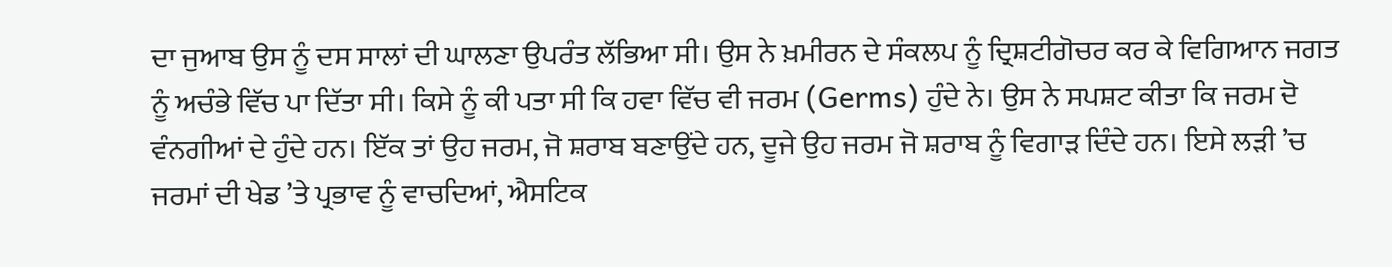ਦਾ ਜੁਆਬ ਉਸ ਨੂੰ ਦਸ ਸਾਲਾਂ ਦੀ ਘਾਲਣਾ ਉਪਰੰਤ ਲੱਭਿਆ ਸੀ। ਉਸ ਨੇ ਖ਼ਮੀਰਨ ਦੇ ਸੰਕਲਪ ਨੂੰ ਦ੍ਰਿਸ਼ਟੀਗੋਚਰ ਕਰ ਕੇ ਵਿਗਿਆਨ ਜਗਤ ਨੂੰ ਅਚੰਭੇ ਵਿੱਚ ਪਾ ਦਿੱਤਾ ਸੀ। ਕਿਸੇ ਨੂੰ ਕੀ ਪਤਾ ਸੀ ਕਿ ਹਵਾ ਵਿੱਚ ਵੀ ਜਰਮ (Germs) ਹੁੰਦੇ ਨੇ। ਉਸ ਨੇ ਸਪਸ਼ਟ ਕੀਤਾ ਕਿ ਜਰਮ ਦੋ ਵੰਨਗੀਆਂ ਦੇ ਹੁੰਦੇ ਹਨ। ਇੱਕ ਤਾਂ ਉਹ ਜਰਮ, ਜੋ ਸ਼ਰਾਬ ਬਣਾਉਂਦੇ ਹਨ, ਦੂਜੇ ਉਹ ਜਰਮ ਜੋ ਸ਼ਰਾਬ ਨੂੰ ਵਿਗਾੜ ਦਿੰਦੇ ਹਨ। ਇਸੇ ਲੜੀ ’ਚ ਜਰਮਾਂ ਦੀ ਖੇਡ ’ਤੇ ਪ੍ਰਭਾਵ ਨੂੰ ਵਾਚਦਿਆਂ, ਐਸਟਿਕ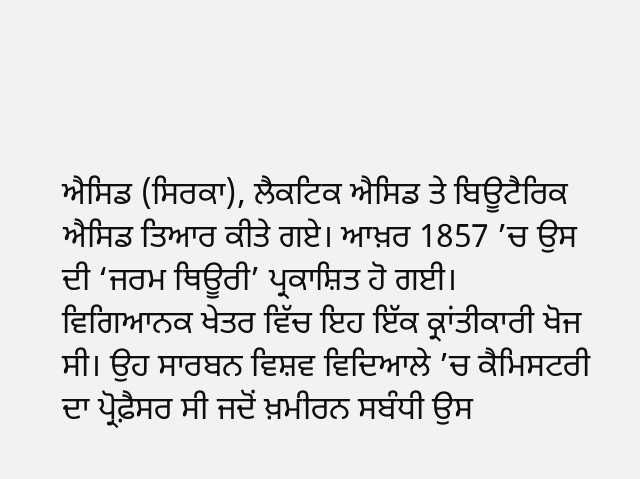ਐਸਿਡ (ਸਿਰਕਾ), ਲੈਕਟਿਕ ਐਸਿਡ ਤੇ ਬਿਊਟੈਰਿਕ ਐਸਿਡ ਤਿਆਰ ਕੀਤੇ ਗਏ। ਆਖ਼ਰ 1857 ’ਚ ਉਸ ਦੀ ‘ਜਰਮ ਥਿਊਰੀ’ ਪ੍ਰਕਾਸ਼ਿਤ ਹੋ ਗਈ। ਵਿਗਿਆਨਕ ਖੇਤਰ ਵਿੱਚ ਇਹ ਇੱਕ ਕ੍ਰਾਂਤੀਕਾਰੀ ਖੋਜ ਸੀ। ਉਹ ਸਾਰਬਨ ਵਿਸ਼ਵ ਵਿਦਿਆਲੇ ’ਚ ਕੈਮਿਸਟਰੀ ਦਾ ਪ੍ਰੋਫ਼ੈਸਰ ਸੀ ਜਦੋਂ ਖ਼ਮੀਰਨ ਸਬੰਧੀ ਉਸ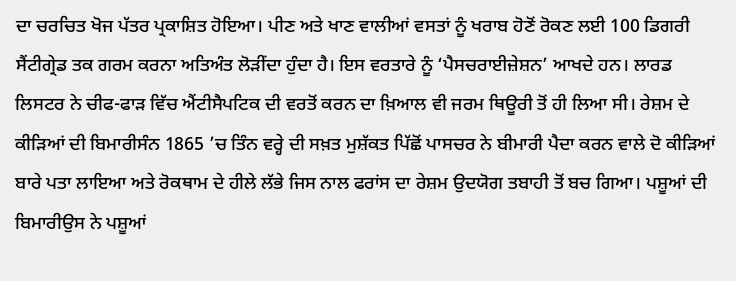ਦਾ ਚਰਚਿਤ ਖੋਜ ਪੱਤਰ ਪ੍ਰਕਾਸ਼ਿਤ ਹੋਇਆ। ਪੀਣ ਅਤੇ ਖਾਣ ਵਾਲੀਆਂ ਵਸਤਾਂ ਨੂੰ ਖਰਾਬ ਹੋਣੋਂ ਰੋਕਣ ਲਈ 100 ਡਿਗਰੀ ਸੈਂਟੀਗ੍ਰੇਡ ਤਕ ਗਰਮ ਕਰਨਾ ਅਤਿਅੰਤ ਲੋੜੀਂਦਾ ਹੁੰਦਾ ਹੈ। ਇਸ ਵਰਤਾਰੇ ਨੂੰ ‘ਪੈਸਚਰਾਈਜ਼ੇਸ਼ਨ’ ਆਖਦੇ ਹਨ। ਲਾਰਡ ਲਿਸਟਰ ਨੇ ਚੀਫ-ਫਾੜ ਵਿੱਚ ਐਂਟੀਸੈਪਟਿਕ ਦੀ ਵਰਤੋਂ ਕਰਨ ਦਾ ਖ਼ਿਆਲ ਵੀ ਜਰਮ ਥਿਊਰੀ ਤੋਂ ਹੀ ਲਿਆ ਸੀ। ਰੇਸ਼ਮ ਦੇ ਕੀੜਿਆਂ ਦੀ ਬਿਮਾਰੀਸੰਨ 1865 ’ਚ ਤਿੰਨ ਵਰ੍ਹੇ ਦੀ ਸਖ਼ਤ ਮੁਸ਼ੱਕਤ ਪਿੱਛੋਂ ਪਾਸਚਰ ਨੇ ਬੀਮਾਰੀ ਪੈਦਾ ਕਰਨ ਵਾਲੇ ਦੋ ਕੀੜਿਆਂ ਬਾਰੇ ਪਤਾ ਲਾਇਆ ਅਤੇ ਰੋਕਥਾਮ ਦੇ ਹੀਲੇ ਲੱਭੇ ਜਿਸ ਨਾਲ ਫਰਾਂਸ ਦਾ ਰੇਸ਼ਮ ਉਦਯੋਗ ਤਬਾਹੀ ਤੋਂ ਬਚ ਗਿਆ। ਪਸ਼ੂਆਂ ਦੀ ਬਿਮਾਰੀਉਸ ਨੇ ਪਸ਼ੂਆਂ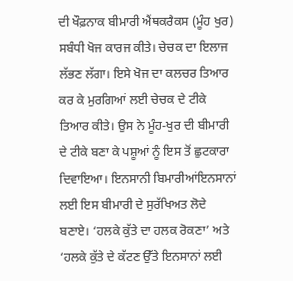ਦੀ ਖੌਫ਼ਨਾਕ ਬੀਮਾਰੀ ਐਂਥਕਰੈਕਸ (ਮੂੰਹ ਖੁਰ) ਸਬੰਧੀ ਖੋਜ ਕਾਰਜ ਕੀਤੇ। ਚੇਚਕ ਦਾ ਇਲਾਜ ਲੱਭਣ ਲੱਗਾ। ਇਸੇ ਖੋਜ ਦਾ ਕਲਚਰ ਤਿਆਰ ਕਰ ਕੇ ਮੁਰਗਿਆਂ ਲਈ ਚੇਚਕ ਦੇ ਟੀਕੇ ਤਿਆਰ ਕੀਤੇ। ਉਸ ਨੇ ਮੂੰਹ-ਖੁਰ ਦੀ ਬੀਮਾਰੀ ਦੇ ਟੀਕੇ ਬਣਾ ਕੇ ਪਸ਼ੂਆਂ ਨੂੰ ਇਸ ਤੋਂ ਛੁਟਕਾਰਾ ਦਿਵਾਇਆ। ਇਨਸਾਨੀ ਬਿਮਾਰੀਆਂਇਨਸਾਨਾਂ ਲਈ ਇਸ ਬੀਮਾਰੀ ਦੇ ਸੁਰੱਖਿਅਤ ਲੋਦੇ ਬਣਾਏ। ‘ਹਲਕੇ ਕੁੱਤੇ ਦਾ ਹਲਕ ਰੋਕਣਾ’ ਅਤੇ ‘ਹਲਕੇ ਕੁੱਤੇ ਦੇ ਕੱਟਣ ਉੱਤੇ ਇਨਸਾਨਾਂ ਲਈ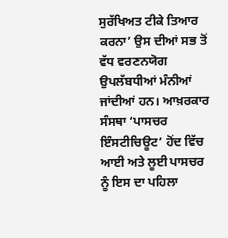ਸੁਰੱਖਿਅਤ ਟੀਕੇ ਤਿਆਰ ਕਰਨਾ’ ਉਸ ਦੀਆਂ ਸਭ ਤੋਂ ਵੱਧ ਵਰਣਨਯੋਗ ਉਪਲੱਬਧੀਆਂ ਮੰਨੀਆਂ ਜਾਂਦੀਆਂ ਹਨ। ਆਖ਼ਰਕਾਰ ਸੰਸਥਾ ‘ਪਾਸਚਰ ਇੰਸਟੀਚਿਊਟ’ ਹੋਂਦ ਵਿੱਚ ਆਈ ਅਤੇ ਲੂਈ ਪਾਸਚਰ ਨੂੰ ਇਸ ਦਾ ਪਹਿਲਾ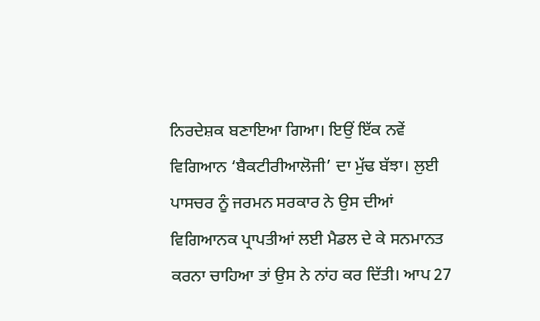ਨਿਰਦੇਸ਼ਕ ਬਣਾਇਆ ਗਿਆ। ਇਉਂ ਇੱਕ ਨਵੇਂ ਵਿਗਿਆਨ ‘ਬੈਕਟੀਰੀਆਲੋਜੀ’ ਦਾ ਮੁੱਢ ਬੱਝਾ। ਲੁਈ ਪਾਸਚਰ ਨੂੰ ਜਰਮਨ ਸਰਕਾਰ ਨੇ ਉਸ ਦੀਆਂ ਵਿਗਿਆਨਕ ਪ੍ਰਾਪਤੀਆਂ ਲਈ ਮੈਡਲ ਦੇ ਕੇ ਸਨਮਾਨਤ ਕਰਨਾ ਚਾਹਿਆ ਤਾਂ ਉਸ ਨੇ ਨਾਂਹ ਕਰ ਦਿੱਤੀ। ਆਪ 27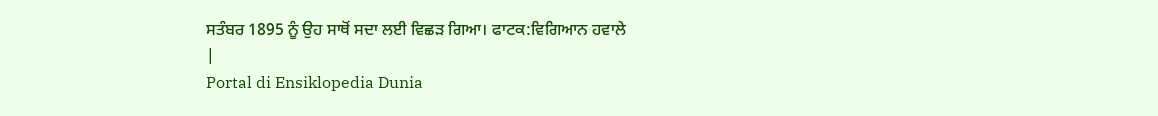ਸਤੰਬਰ 1895 ਨੂੰ ਉਹ ਸਾਥੋਂ ਸਦਾ ਲਈ ਵਿਛੜ ਗਿਆ। ਫਾਟਕ:ਵਿਗਿਆਨ ਹਵਾਲੇ
|
Portal di Ensiklopedia Dunia